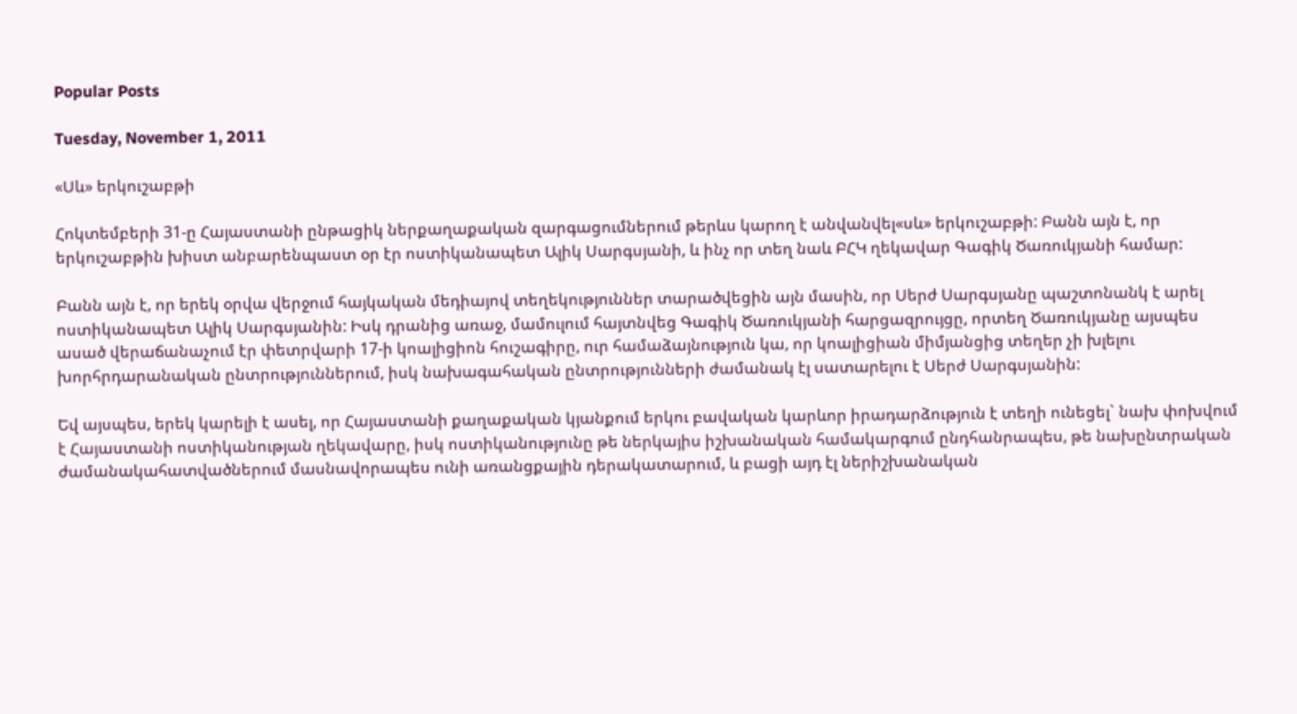Popular Posts

Tuesday, November 1, 2011

«Սև» երկուշաբթի

Հոկտեմբերի 31-ը Հայաստանի ընթացիկ ներքաղաքական զարգացումներում թերևս կարող է անվանվել«սև» երկուշաբթի: Բանն այն է, որ երկուշաբթին խիստ անբարենպաստ օր էր ոստիկանապետ Ալիկ Սարգսյանի, և ինչ որ տեղ նաև ԲՀԿ ղեկավար Գագիկ Ծառուկյանի համար:

Բանն այն է, որ երեկ օրվա վերջում հայկական մեդիայով տեղեկություններ տարածվեցին այն մասին, որ Սերժ Սարգսյանը պաշտոնանկ է արել ոստիկանապետ Ալիկ Սարգսյանին: Իսկ դրանից առաջ, մամուլում հայտնվեց Գագիկ Ծառուկյանի հարցազրույցը, որտեղ Ծառուկյանը այսպես ասած վերաճանաչում էր փետրվարի 17-ի կոալիցիոն հուշագիրը, ուր համաձայնություն կա, որ կոալիցիան միմյանցից տեղեր չի խլելու խորհրդարանական ընտրություններում, իսկ նախագահական ընտրությունների ժամանակ էլ սատարելու է Սերժ Սարգսյանին:

Եվ այսպես, երեկ կարելի է ասել, որ Հայաստանի քաղաքական կյանքում երկու բավական կարևոր իրադարձություն է տեղի ունեցել` նախ փոխվում է Հայաստանի ոստիկանության ղեկավարը, իսկ ոստիկանությունը թե ներկայիս իշխանական համակարգում ընդհանրապես, թե նախընտրական ժամանակահատվածներում մասնավորապես ունի առանցքային դերակատարում, և բացի այդ էլ ներիշխանական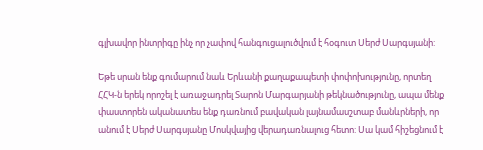գլխավոր ինտրիգը ինչ որ չափով հանգուցալուծվում է հօգուտ Սերժ Սարգսյանի:

Եթե սրան ենք գումարում նաև Երևանի քաղաքապետի փոփոխությունը, որտեղ ՀՀԿ-ն երեկ որոշել է առաջադրել Տարոն Մարգարյանի թեկնածությունը, ապա մենք փաստորեն ականատես ենք դառնում բավական լայնամասշտաբ մանևրների, որ անում է Սերժ Սարգսյանը Մոսկվայից վերադառնալուց հետո: Սա կամ հիշեցնում է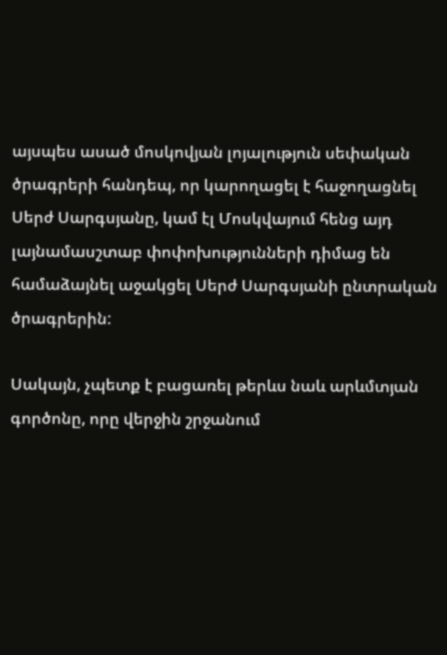այսպես ասած մոսկովյան լոյալություն սեփական ծրագրերի հանդեպ, որ կարողացել է հաջողացնել Սերժ Սարգսյանը, կամ էլ Մոսկվայում հենց այդ լայնամասշտաբ փոփոխությունների դիմաց են համաձայնել աջակցել Սերժ Սարգսյանի ընտրական ծրագրերին:

Սակայն, չպետք է բացառել թերևս նաև արևմտյան գործոնը, որը վերջին շրջանում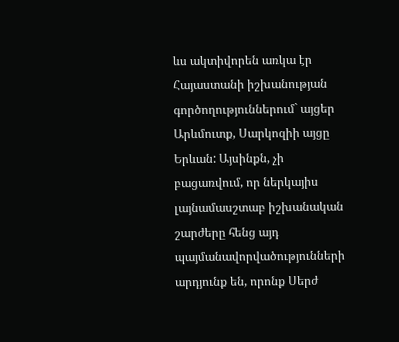ևս ակտիվորեն առկա էր Հայաստանի իշխանության գործողություններում` այցեր Արևմուտք, Սարկոզիի այցը Երևան: Այսինքն, չի բացառվում, որ ներկայիս լայնամասշտաբ իշխանական շարժերը հենց այդ պայմանավորվածությունների արդյունք են, որոնք Սերժ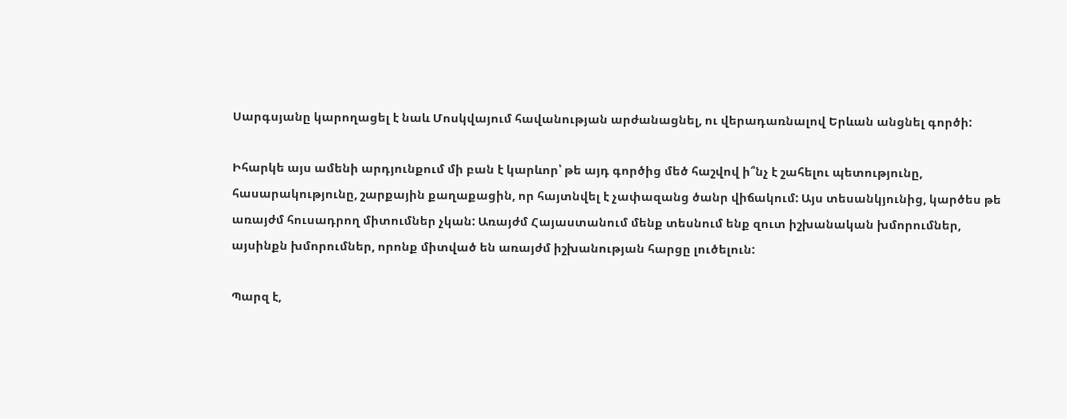Սարգսյանը կարողացել է նաև Մոսկվայում հավանության արժանացնել, ու վերադառնալով Երևան անցնել գործի:

Իհարկե այս ամենի արդյունքում մի բան է կարևոր՝ թե այդ գործից մեծ հաշվով ի՞նչ է շահելու պետությունը, հասարակությունը, շարքային քաղաքացին, որ հայտնվել է չափազանց ծանր վիճակում: Այս տեսանկյունից, կարծես թե առայժմ հուսադրող միտումներ չկան: Առայժմ Հայաստանում մենք տեսնում ենք զուտ իշխանական խմորումներ, այսինքն խմորումներ, որոնք միտված են առայժմ իշխանության հարցը լուծելուն:

Պարզ է,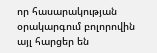որ հասարակության օրակարգում բոլորովին այլ հարցեր են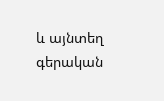և այնտեղ գերական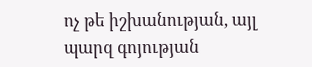ոչ թե իշխանության, այլ պարզ գոյության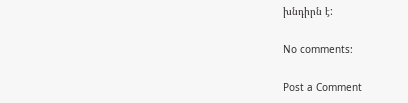խնդիրն է:

No comments:

Post a Comment